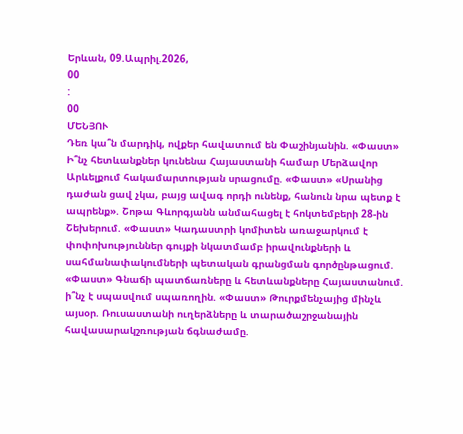Երևան, 09.Ապրիլ.2026,
00
:
00
ՄԵՆՅՈՒ
Դեռ կա՞ն մարդիկ, ովքեր հավատում են Փաշինյանին. «Փաստ» Ի՞նչ հետևանքներ կունենա Հայաստանի համար Մերձավոր Արևելքում հակամարտության սրացումը. «Փաստ» «Սրանից դաժան ցավ չկա, բայց ավագ որդի ունենք, հանուն նրա պետք է ապրենք». Շոթա Գևորգյանն անմահացել է հոկտեմբերի 28-ին Շեխերում. «Փաստ» Կադաստրի կոմիտեն առաջարկում է փոփոխություններ գույքի նկատմամբ իրավունքների և սահմանափակումների պետական գրանցման գործընթացում. «Փաստ» Գնաճի պատճառները և հետևանքները Հայաստանում. ի՞նչ է սպասվում սպառողին. «Փաստ» Թուրքմենչայից մինչև այսօր. Ռուսաստանի ուղերձները և տարածաշրջանային հավասարակշռության ճգնաժամը.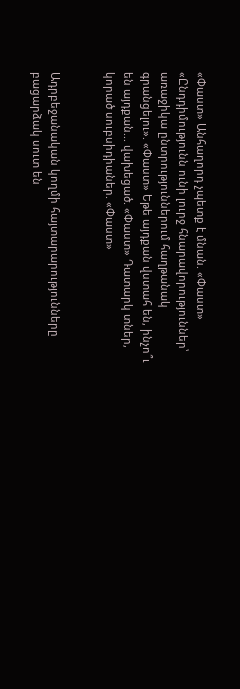«Փաստ» Անհաղորդ չպետք է մնան. «Փաստ» «Ընդդիմությունն ունի լուրջ հնարավորություններ՝ առաջիկա ընտրություններում հաղթանակ գրանցելու». «Փաստ» Եթե այդքան վստահ են, ինչո՞ւ են այդքան... վախեցած. «Փաստ» Դատարկ տներ, կորած սուբսիդիաներ. «Փաստ»


Ադրբեջանական կողմի հայտարարությունները բացարձակ սուտ են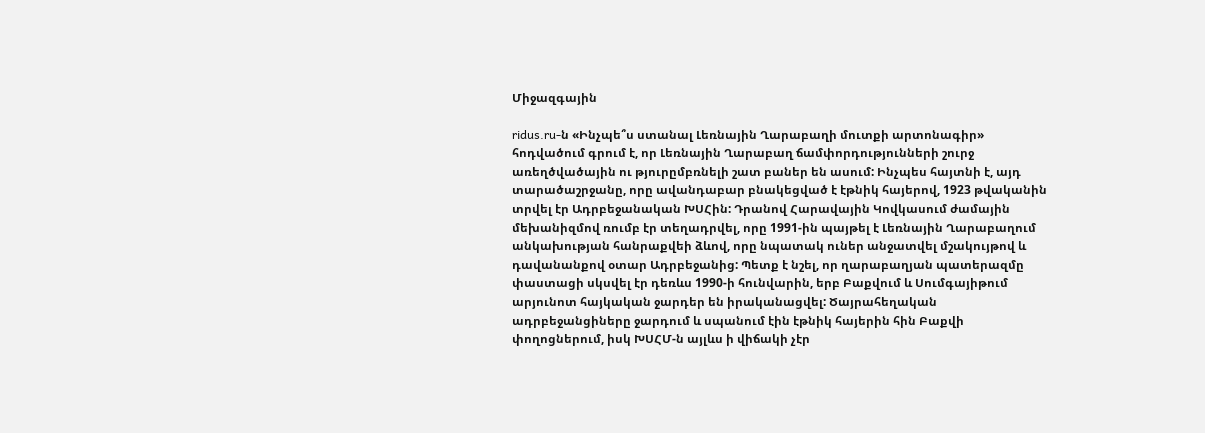Միջազգային

ridus.ru-ն «Ինչպե՞ս ստանալ Լեռնային Ղարաբաղի մուտքի արտոնագիր» հոդվածում գրում է, որ Լեռնային Ղարաբաղ ճամփորդությունների շուրջ առեղծվածային ու թյուրըմբռնելի շատ բաներ են ասում: Ինչպես հայտնի է, այդ տարածաշրջանը, որը ավանդաբար բնակեցված է էթնիկ հայերով, 1923 թվականին տրվել էր Ադրբեջանական ԽՍՀին: Դրանով Հարավային Կովկասում ժամային մեխանիզմով ռումբ էր տեղադրվել, որը 1991-ին պայթել է Լեռնային Ղարաբաղում անկախության հանրաքվեի ձևով, որը նպատակ ուներ անջատվել մշակույթով և դավանանքով օտար Ադրբեջանից: Պետք է նշել, որ ղարաբաղյան պատերազմը փաստացի սկսվել էր դեռևս 1990-ի հունվարին, երբ Բաքվում և Սումգայիթում արյունոտ հայկական ջարդեր են իրականացվել: Ծայրահեղական ադրբեջանցիները ջարդում և սպանում էին էթնիկ հայերին հին Բաքվի փողոցներում, իսկ ԽՍՀՄ-ն այլևս ի վիճակի չէր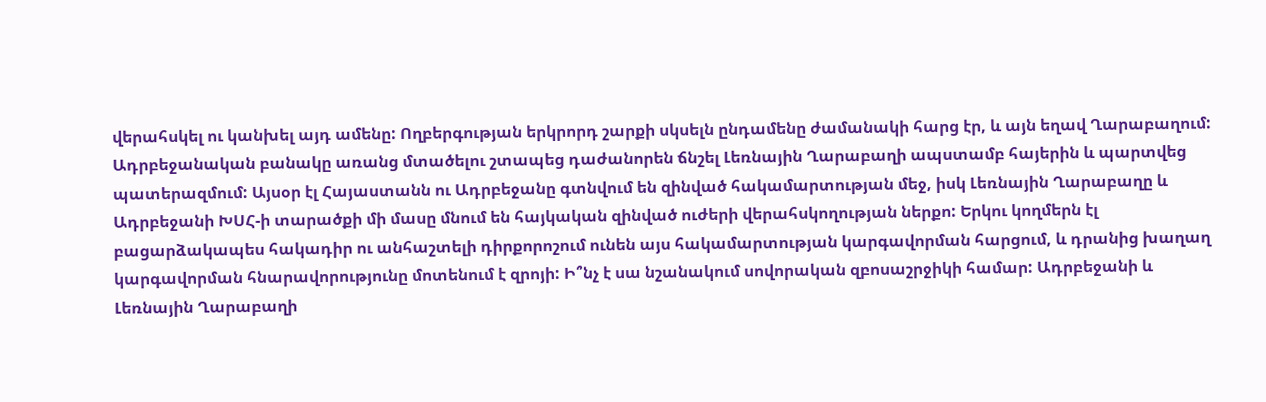վերահսկել ու կանխել այդ ամենը: Ողբերգության երկրորդ շարքի սկսելն ընդամենը ժամանակի հարց էր, և այն եղավ Ղարաբաղում: Ադրբեջանական բանակը առանց մտածելու շտապեց դաժանորեն ճնշել Լեռնային Ղարաբաղի ապստամբ հայերին և պարտվեց պատերազմում: Այսօր էլ Հայաստանն ու Ադրբեջանը գտնվում են զինված հակամարտության մեջ, իսկ Լեռնային Ղարաբաղը և Ադրբեջանի ԽՍՀ-ի տարածքի մի մասը մնում են հայկական զինված ուժերի վերահսկողության ներքո: Երկու կողմերն էլ բացարձակապես հակադիր ու անհաշտելի դիրքորոշում ունեն այս հակամարտության կարգավորման հարցում, և դրանից խաղաղ կարգավորման հնարավորությունը մոտենում է զրոյի: Ի՞նչ է սա նշանակում սովորական զբոսաշրջիկի համար: Ադրբեջանի և Լեռնային Ղարաբաղի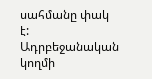սահմանը փակ է: Ադրբեջանական կողմի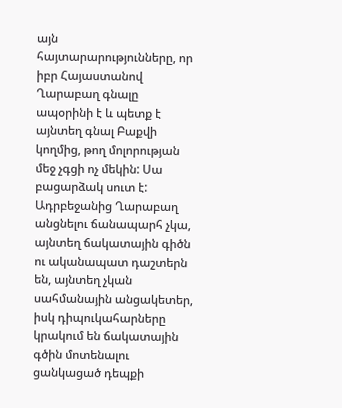այն հայտարարությունները, որ իբր Հայաստանով Ղարաբաղ գնալը ապօրինի է և պետք է այնտեղ գնալ Բաքվի կողմից, թող մոլորության մեջ չգցի ոչ մեկին: Սա բացարձակ սուտ է: Ադրբեջանից Ղարաբաղ անցնելու ճանապարհ չկա, այնտեղ ճակատային գիծն ու ականապատ դաշտերն են, այնտեղ չկան սահմանային անցակետեր, իսկ դիպուկահարները կրակում են ճակատային գծին մոտենալու ցանկացած դեպքի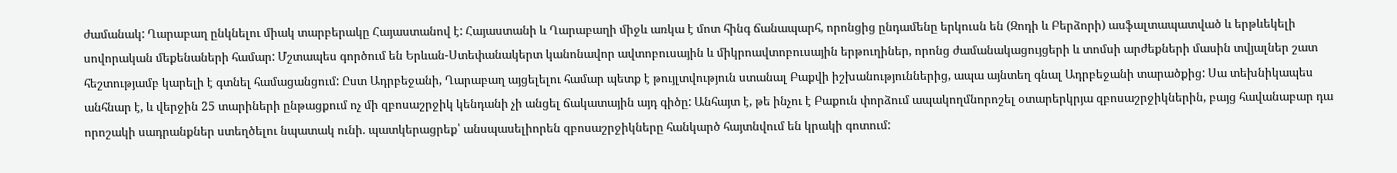ժամանակ: Ղարաբաղ ընկնելու միակ տարբերակը Հայաստանով է: Հայաստանի և Ղարաբաղի միջև առկա է մոտ հինգ ճանապարհ, որոնցից ընդամենը երկուսն են (Զոդի և Բերձորի) ասֆալտապատված և երթևեկելի սովորական մեքենաների համար: Մշտապես գործում են Երևան-Ստեփանակերտ կանոնավոր ավտոբուսային և միկրոավտոբուսային երթուղիներ, որոնց ժամանակացույցերի և տոմսի արժեքների մասին տվյալներ շատ հեշտությամբ կարելի է գտնել համացանցում: Ըստ Ադրբեջանի, Ղարաբաղ այցելելու համար պետք է թույլտվություն ստանալ Բաքվի իշխանություններից, ապա այնտեղ գնալ Ադրբեջանի տարածքից: Սա տեխնիկապես անհնար է, և վերջին 25 տարիների ընթացքում ոչ մի զբոսաշրջիկ կենդանի չի անցել ճակատային այդ գիծը: Անհայտ է, թե ինչու է Բաքուն փորձում ապակողմնորոշել օտարերկրյա զբոսաշրջիկներին, բայց հավանաբար դա որոշակի սադրանքներ ստեղծելու նպատակ ունի. պատկերացրեք՝ անսպասելիորեն զբոսաշրջիկները հանկարծ հայտնվում են կրակի գոտում: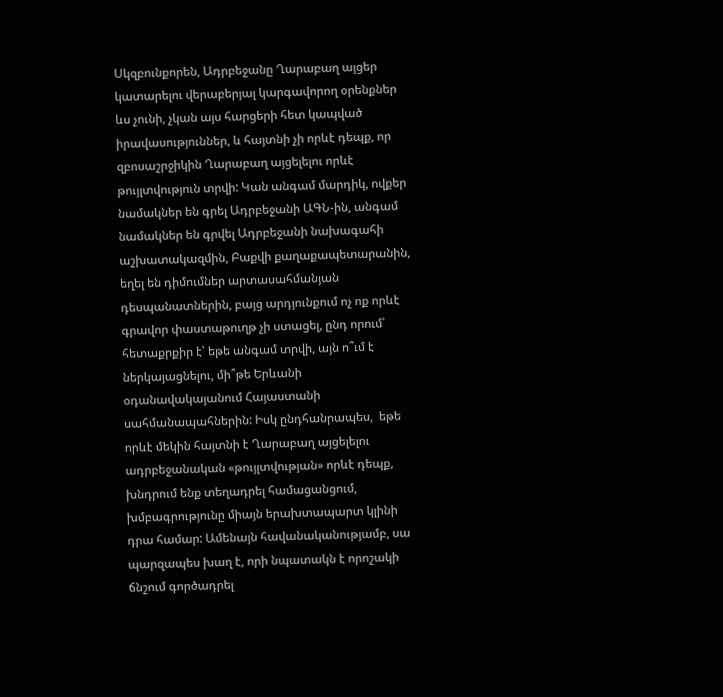Սկզբունքորեն, Ադրբեջանը Ղարաբաղ այցեր կատարելու վերաբերյալ կարգավորող օրենքներ ևս չունի, չկան այս հարցերի հետ կապված իրավասություններ, և հայտնի չի որևէ դեպք, որ զբոսաշրջիկին Ղարաբաղ այցելելու որևէ թույլտվություն տրվի: Կան անգամ մարդիկ, ովքեր նամակներ են գրել Ադրբեջանի ԱԳՆ-ին, անգամ նամակներ են գրվել Ադրբեջանի նախագահի աշխատակազմին, Բաքվի քաղաքապետարանին, եղել են դիմումներ արտասահմանյան դեսպանատներին, բայց արդյունքում ոչ ոք որևէ գրավոր փաստաթուղթ չի ստացել, ընդ որում՝ հետաքրքիր է՝ եթե անգամ տրվի, այն ո՞ւմ է ներկայացնելու, մի՞թե Երևանի օդանավակայանում Հայաստանի սահմանապահներին: Իսկ ընդհանրապես,  եթե որևէ մեկին հայտնի է Ղարաբաղ այցելելու ադրբեջանական «թույլտվության» որևէ դեպք, խնդրում ենք տեղադրել համացանցում, խմբագրությունը միայն երախտապարտ կլինի դրա համար: Ամենայն հավանականությամբ, սա պարզապես խաղ է, որի նպատակն է որոշակի ճնշում գործադրել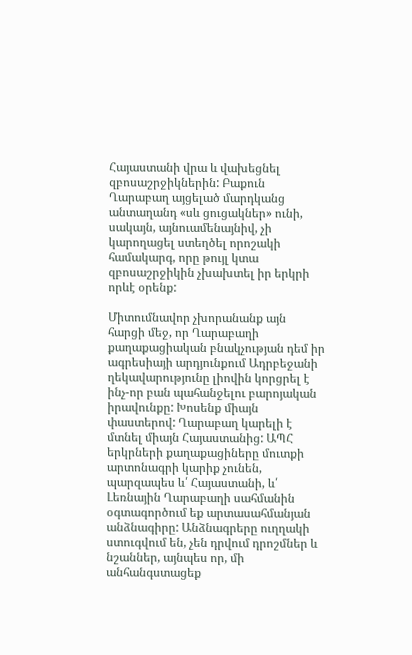Հայաստանի վրա և վախեցնել զբոսաշրջիկներին: Բաքուն Ղարաբաղ այցելած մարդկանց անտաղանդ «սև ցուցակներ» ունի, սակայն, այնուամենայնիվ, չի կարողացել ստեղծել որոշակի համակարգ, որը թույլ կտա զբոսաշրջիկին չխախտել իր երկրի որևէ օրենք:

Միտումնավոր չխորանանք այն հարցի մեջ, որ Ղարաբաղի քաղաքացիական բնակչության դեմ իր ագրեսիայի արդյունքում Ադրբեջանի ղեկավարությունը լիովին կորցրել է ինչ-որ բան պահանջելու բարոյական իրավունքը: Խոսենք միայն փաստերով: Ղարաբաղ կարելի է մտնել միայն Հայաստանից: ԱՊՀ երկրների քաղաքացիները մուտքի արտոնագրի կարիք չունեն, պարզապես և՛ Հայաստանի, և՛ Լեռնային Ղարաբաղի սահմանին օգտագործում եք արտասահմանյան անձնագիրը: Անձնագրերը ուղղակի ստուգվում են, չեն դրվում դրոշմներ և նշաններ, այնպես որ, մի անհանգստացեք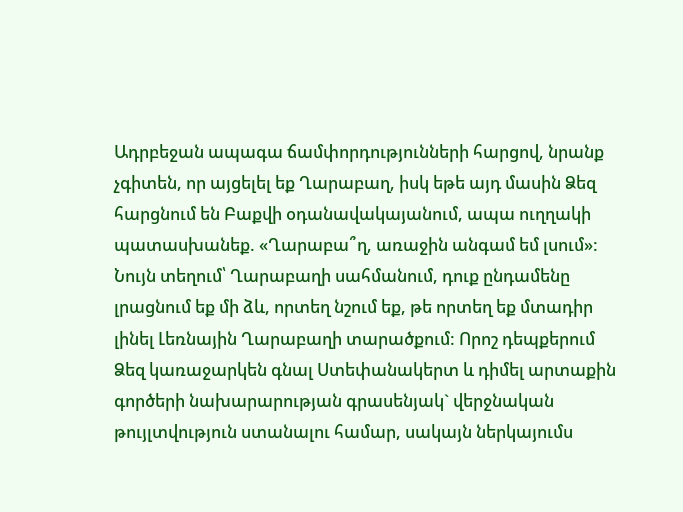Ադրբեջան ապագա ճամփորդությունների հարցով, նրանք չգիտեն, որ այցելել եք Ղարաբաղ, իսկ եթե այդ մասին Ձեզ հարցնում են Բաքվի օդանավակայանում, ապա ուղղակի պատասխանեք. «Ղարաբա՞ղ, առաջին անգամ եմ լսում»: Նույն տեղում՝ Ղարաբաղի սահմանում, դուք ընդամենը լրացնում եք մի ձև, որտեղ նշում եք, թե որտեղ եք մտադիր լինել Լեռնային Ղարաբաղի տարածքում: Որոշ դեպքերում Ձեզ կառաջարկեն գնալ Ստեփանակերտ և դիմել արտաքին գործերի նախարարության գրասենյակ` վերջնական թույլտվություն ստանալու համար, սակայն ներկայումս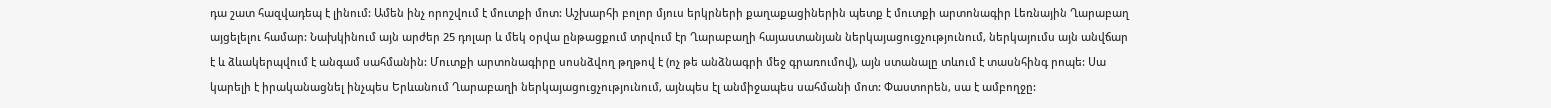դա շատ հազվադեպ է լինում: Ամեն ինչ որոշվում է մուտքի մոտ: Աշխարհի բոլոր մյուս երկրների քաղաքացիներին պետք է մուտքի արտոնագիր Լեռնային Ղարաբաղ այցելելու համար: Նախկինում այն արժեր 25 դոլար և մեկ օրվա ընթացքում տրվում էր Ղարաբաղի հայաստանյան ներկայացուցչությունում, ներկայումս այն անվճար է և ձևակերպվում է անգամ սահմանին: Մուտքի արտոնագիրը սոսնձվող թղթով է (ոչ թե անձնագրի մեջ գրառումով), այն ստանալը տևում է տասնհինգ րոպե: Սա կարելի է իրականացնել ինչպես Երևանում Ղարաբաղի ներկայացուցչությունում, այնպես էլ անմիջապես սահմանի մոտ: Փաստորեն, սա է ամբողջը: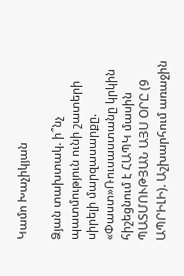Կամո Խաչիկյան

Ձյան տախտակ. ի՞նչ պատմություն ունի շատերի սիրելի մարզասարքը. «Փաստ»Ռուսաստանը կրկին հիշեցնում է ՀԱՊԿ մասին ՊԱՏՄՈՒԹՅԱՆ ԱՅՍ ՕՐԸ (9 ԱՊՐԻԼԻ). Աշխարհում առաջին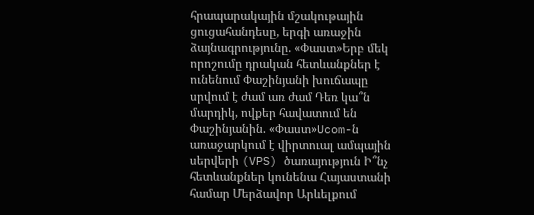հրապարակային մշակութային ցուցահանդեսը, երգի առաջին ձայնագրությունը. «Փաստ»Երբ մեկ որոշումը դրական հետևանքներ է ունենում Փաշինյանի խուճապը սրվում է ժամ առ ժամ Դեռ կա՞ն մարդիկ, ովքեր հավատում են Փաշինյանին. «Փաստ»Ucom-ն առաջարկում է վիրտուալ ամպային սերվերի (VPS) ծառայություն Ի՞նչ հետևանքներ կունենա Հայաստանի համար Մերձավոր Արևելքում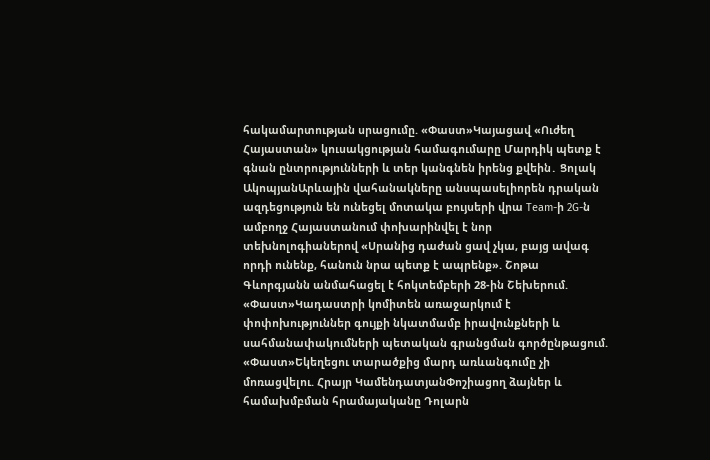հակամարտության սրացումը. «Փաստ»Կայացավ «Ուժեղ Հայաստան» կուսակցության համագումարը Մարդիկ պետք է գնան ընտրությունների և տեր կանգնեն իրենց քվեին․ Ցոլակ ԱկոպյանԱրևային վահանակները անսպասելիորեն դրական ազդեցություն են ունեցել մոտակա բույսերի վրա Team-ի 2G-ն ամբողջ Հայաստանում փոխարինվել է նոր տեխնոլոգիաներով «Սրանից դաժան ցավ չկա, բայց ավագ որդի ունենք, հանուն նրա պետք է ապրենք». Շոթա Գևորգյանն անմահացել է հոկտեմբերի 28-ին Շեխերում. «Փաստ»Կադաստրի կոմիտեն առաջարկում է փոփոխություններ գույքի նկատմամբ իրավունքների և սահմանափակումների պետական գրանցման գործընթացում. «Փաստ»Եկեղեցու տարածքից մարդ առևանգումը չի մոռացվելու. Հրայր ԿամենդատյանՓոշիացող ձայներ և համախմբման հրամայականը Դոլարն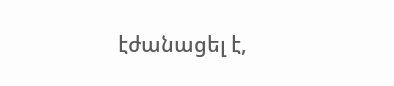էժանացել է,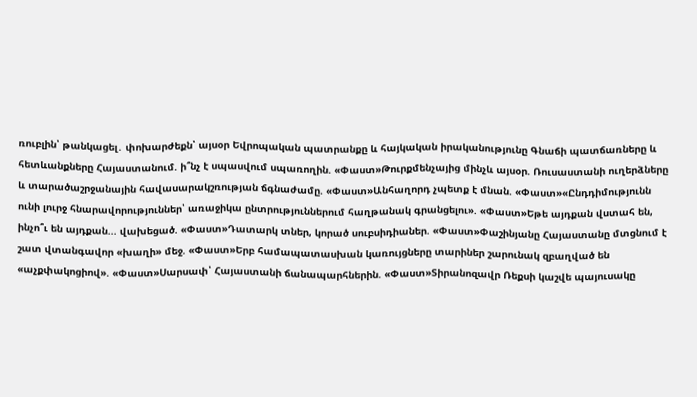ռուբլին՝ թանկացել․ փոխարժեքն՝ այսօր Եվրոպական պատրանքը և հայկական իրականությունը Գնաճի պատճառները և հետևանքները Հայաստանում. ի՞նչ է սպասվում սպառողին. «Փաստ»Թուրքմենչայից մինչև այսօր. Ռուսաստանի ուղերձները և տարածաշրջանային հավասարակշռության ճգնաժամը. «Փաստ»Անհաղորդ չպետք է մնան. «Փաստ»«Ընդդիմությունն ունի լուրջ հնարավորություններ՝ առաջիկա ընտրություններում հաղթանակ գրանցելու». «Փաստ»Եթե այդքան վստահ են, ինչո՞ւ են այդքան... վախեցած. «Փաստ»Դատարկ տներ, կորած սուբսիդիաներ. «Փաստ»Փաշինյանը Հայաստանը մտցնում է շատ վտանգավոր «խաղի» մեջ. «Փաստ»Երբ համապատասխան կառույցները տարիներ շարունակ զբաղված են «աչքփակոցիով». «Փաստ»Սարսափ՝ Հայաստանի ճանապարհներին. «Փաստ»Տիրանոզավր Ռեքսի կաշվե պայուսակը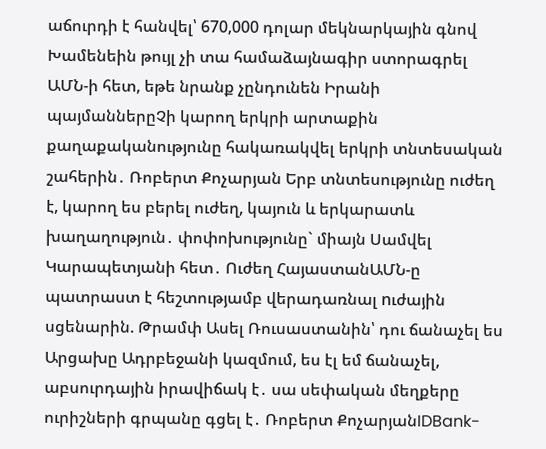աճուրդի է հանվել՝ 670,000 դոլար մեկնարկային գնով Խամենեին թույլ չի տա համաձայնագիր ստորագրել ԱՄՆ-ի հետ, եթե նրանք չընդունեն Իրանի պայմաններըՉի կարող երկրի արտաքին քաղաքականությունը հակառակվել երկրի տնտեսական շահերին․ Ռոբերտ Քոչարյան Երբ տնտեսությունը ուժեղ է, կարող ես բերել ուժեղ, կայուն և երկարատև խաղաղություն․ փոփոխությունը` միայն Սամվել Կարապետյանի հետ․ Ուժեղ ՀայաստանԱՄՆ-ը պատրաստ է հեշտությամբ վերադառնալ nւժային սցենարին. Թրամփ Ասել Ռուսաստանին՝ դու ճանաչել ես Արցախը Ադրբեջանի կազմում, ես էլ եմ ճանաչել, աբսուրդային իրավիճակ է․ սա սեփական մեղքերը ուրիշների գրպանը գցել է․ Ռոբերտ ՔոչարյանIDBank-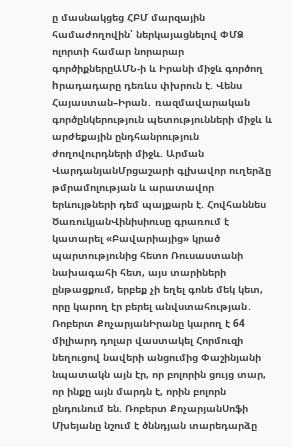ը մասնակցեց ՀԲՄ մարզային համաժողովին՝ ներկայացնելով ՓՄՁ ոլորտի համար նորարար գործիքներըԱՄՆ-ի և Իրանի միջև գործող hրադադարը դեռևս փխրուն է. Վենս Հայաստան–Իրան․ ռազմավարական գործընկերություն պետությունների միջև և արժեքային ընդհանրություն ժողովուրդների միջև. Արման ՎարդանյանՄրցաշարի գլխավոր ուղերձը թմրամոլության և արատավոր երևույթների դեմ պայքարն է. Հովհաննես ԾառուկյանՎինիսիուսը գրառում է կատարել «Բավարիայից» կրած պարտությունից հետո Ռուսաստանի նախագահի հետ, այս տարիների ընթացքում, երբեք չի եղել գոնե մեկ կետ, որը կարող էր բերել անվստահության․ Ռոբերտ ՔոչարյանԻրանը կարող է 64 միլիարդ դոլար վաստակել Հորմուզի նեղուցով նավերի անցումից Փաշինյանի նպատակն այն էր, որ բոլորին ցույց տար, որ ինքը այն մարդն է, որին բոլորն ընդունում են. Ռոբերտ ՔոչարյանՍոֆի Մխեյանը նշում է ծննդյան տարեդարձը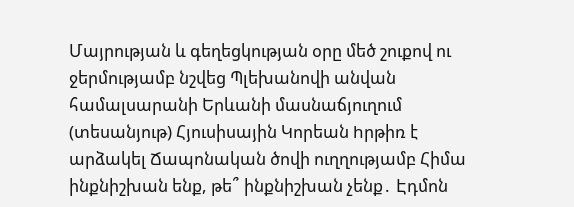Մայրության և գեղեցկության օրը մեծ շուքով ու ջերմությամբ նշվեց Պլեխանովի անվան համալսարանի Երևանի մասնաճյուղում (տեսանյութ) Հյուսիսային Կորեան hրթիռ է արձակել Ճապոնական ծովի ուղղությամբ Հիմա ինքնիշխան ենք, թե՞ ինքնիշխան չենք․ Էդմոն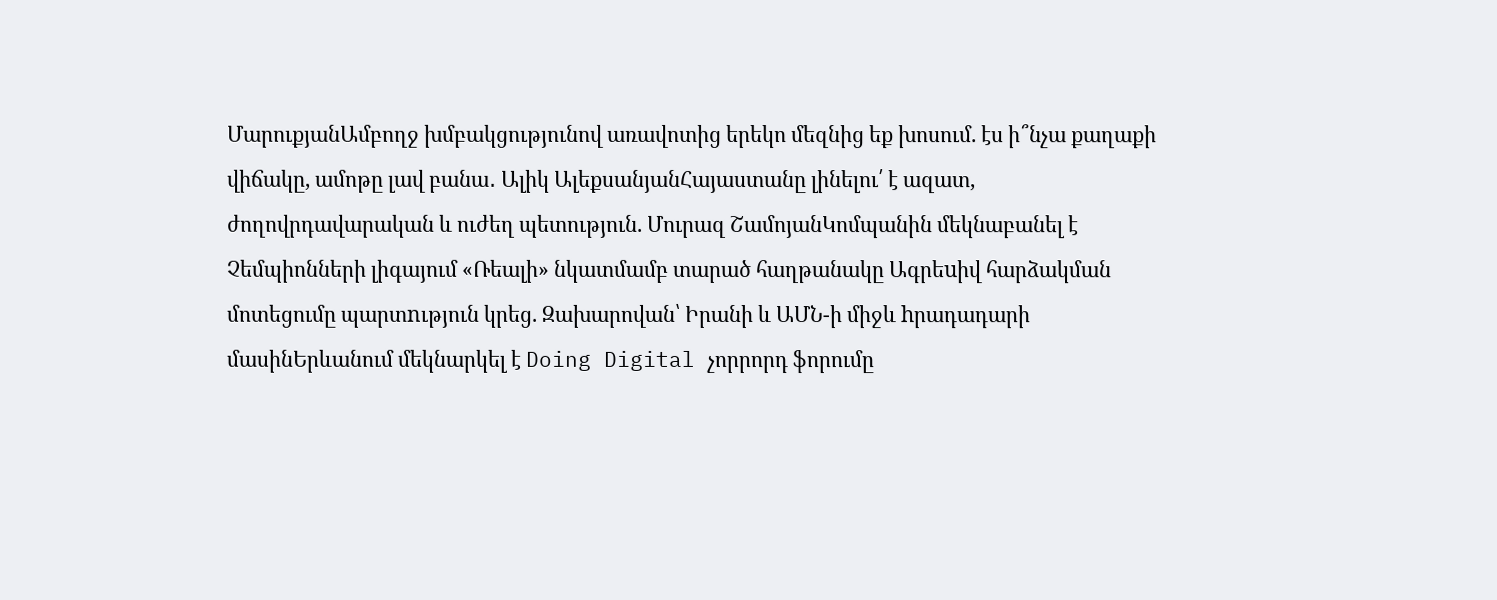ՄարուքյանԱմբողջ խմբակցությունով առավոտից երեկո մեզնից եք խոսում. էս ի՞նչա քաղաքի վիճակը, ամոթը լավ բանա․ Ալիկ ԱլեքսանյանՀայաստանը լինելու՛ է ազատ, ժողովրդավարական և ուժեղ պետություն. Մուրազ ՇամոյանԿոմպանին մեկնաբանել է Չեմպիոնների լիգայում «Ռեալի» նկատմամբ տարած հաղթանակը Ագրեuիվ հարձակման մոտեցումը պարտnւթյուն կրեց. Զախարովան՝ Իրանի և ԱՄՆ-ի միջև hրադադարի մասինԵրևանում մեկնարկել է Doing Digital չորրորդ ֆորումը